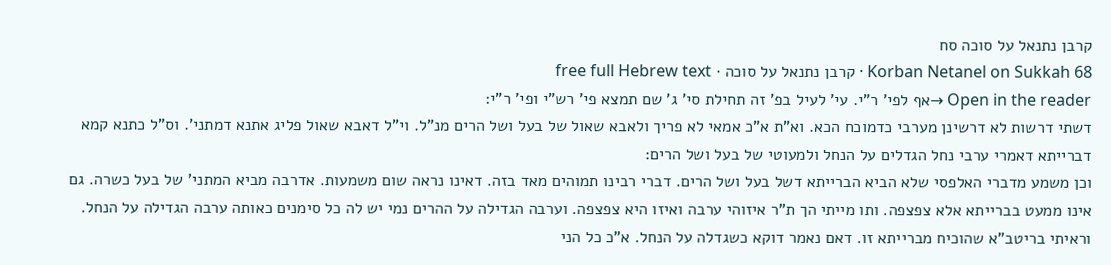קרבן נתנאל על סוכה סח
Korban Netanel on Sukkah 68 · קרבן נתנאל על סוכה · free full Hebrew text
Open in the reader →אף לפי' ר"י. עי' לעיל בפ' זה תחילת סי' ג' שם תמצא פי' רש"י ופי' ר"י:
דשתי דרשות לא דרשינן מערבי כדמוכח הכא. וא"ת א"כ אמאי לא פריך ולאבא שאול של בעל ושל הרים מנ"ל. וי"ל דאבא שאול פליג אתנא דמתני'. וס"ל כתנא קמא דברייתא דאמרי ערבי נחל הגדלים על הנחל ולמעוטי של בעל ושל הרים:
וכן משמע מדברי האלפסי שלא הביא הברייתא דשל בעל ושל הרים. דברי רבינו תמוהים מאד בזה. דאינו נראה שום משמעות. אדרבה מביא המתני' של בעל כשרה. גם אינו ממעט בברייתא אלא צפצפה. ותו מייתי הך ת"ר איזוהי ערבה ואיזו היא צפצפה. וערבה הגדילה על ההרים נמי יש לה כל סימנים כאותה ערבה הגדילה על הנחל. וראיתי בריטב"א שהוכיח מברייתא זו. דאם נאמר דוקא כשגדלה על הנחל. א"כ כל הני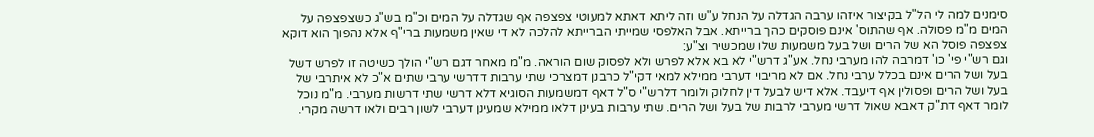סימנים למה לי הל"ל בקיצור איזהו ערבה הגדלה על הנחל ע"ש וזה ליתא דאתא למעוטי צפצפה אף שגדלה על המים וכ"מ בש"ג כשצפצפה על המים מ"מ פסולה. אף שהתוס' אינם פוסקים כהך ברייתא. אבל האלפסי שמייתי הברייתא להלכה לא די שאין משמעות ברי"ף אלא נהפוך הוא דוקא צפצפה פוסל הא של הרים ושל בעל משמעות שלו שמכשיר וצ"ע:
וגם רש"י פי' כו' דמרבה להו מערבי נחל. אע"ג דרש"י לא בא אלא לפרש ולא לפסוק שום הוראה. מ"מ מאחר דגם רש"י הולך כשיטה זו לפרש דשל בעל ושל הרים אינם בכלל ערבי נחל. אם לא מריבוי דערבי ממילא למאי דקי"ל כרבנן דמצרכי שתי ערבות דדרשי ערבי שתים א"כ לא איתרבי של בעל ושל הרים ופסולין אף דיעבד. אלא דיש לבעל דין לחלוק ולומר דלרש"י ס"ל דאף דמשמעות הסוגיא דלא דרשי שתי דרשות מערבי. מ"מ נוכל לומר דאף דת"ק דאבא שאול דרשי מערבי לרבות של בעל ושל הרים. שתי ערבות בעינן דלאו ממילא שמעינן דערבי לשון רבים ולאו דרשה מקרי.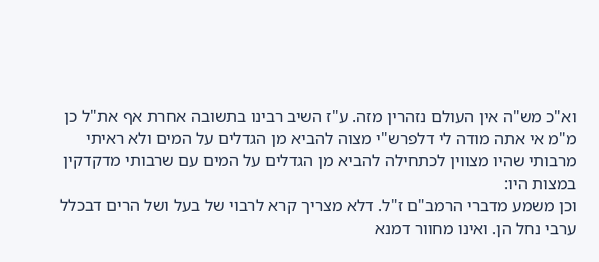וא"כ מש"ה אין העולם נזהרין מזה. ע"ז השיב רבינו בתשובה אחרת אף את"ל כן מ"מ אי אתה מודה לי דלפרש"י מצוה להביא מן הגדלים על המים ולא ראיתי מרבותי שהיו מצווין לכתחילה להביא מן הגדלים על המים עם שרבותי מדקדקין במצות היו:
וכן משמע מדברי הרמב"ם ז"ל. דלא מצריך קרא לרבוי של בעל ושל הרים דבכלל ערבי נחל הן. ואינו מחוור דמנא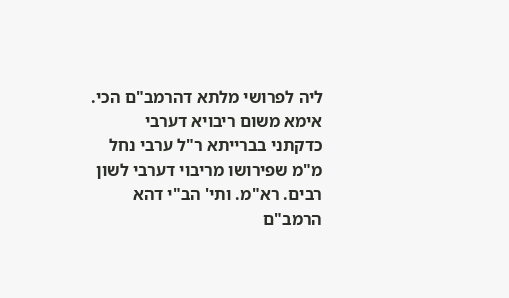ליה לפרושי מלתא דהרמב"ם הכי. אימא משום ריבויא דערבי כדקתני בברייתא ר"ל ערבי נחל מ"מ שפירושו מריבוי דערבי לשון רבים. רא"מ. ותי' הב"י דהא הרמב"ם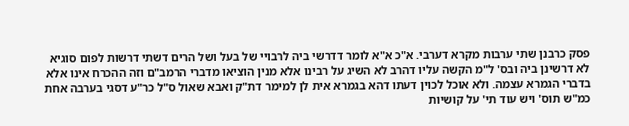פסק כרבנן שתי ערבות מקרא דערבי. א"כ א"א לומר דדרשי ביה לרבויי של בעל ושל הרים דשתי דרשות לפום סוגיא לא דרשינן ביה ובס' ל"מ הקשה עליו דהרב לא השיג על רבינו אלא מנין הוציאו מדברי הרמב"ם וזה ההכרח אינו אלא בדברי הגמרא עצמה. ולא אוכל לכוין דעתו דהא בגמרא אית לן למימר דת"ק ואבא שאול ס"ל כר"ע דסגי בערבה אחת כמ"ש תוס' ויש עוד תי' על קושיות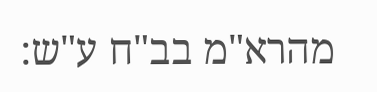מהרא"מ בב"ח ע"ש: